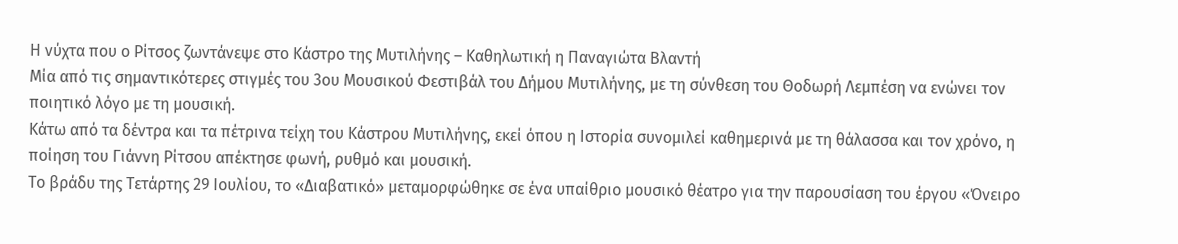Η νύχτα που ο Ρίτσος ζωντάνεψε στο Κάστρο της Μυτιλήνης – Καθηλωτική η Παναγιώτα Βλαντή
Μία από τις σημαντικότερες στιγμές του 3ου Μουσικού Φεστιβάλ του Δήμου Μυτιλήνης, με τη σύνθεση του Θοδωρή Λεμπέση να ενώνει τον ποιητικό λόγο με τη μουσική.
Κάτω από τα δέντρα και τα πέτρινα τείχη του Κάστρου Μυτιλήνης, εκεί όπου η Ιστορία συνομιλεί καθημερινά με τη θάλασσα και τον χρόνο, η ποίηση του Γιάννη Ρίτσου απέκτησε φωνή, ρυθμό και μουσική.
Το βράδυ της Τετάρτης 29 Ιουλίου, το «Διαβατικό» μεταμορφώθηκε σε ένα υπαίθριο μουσικό θέατρο για την παρουσίαση του έργου «Όνειρο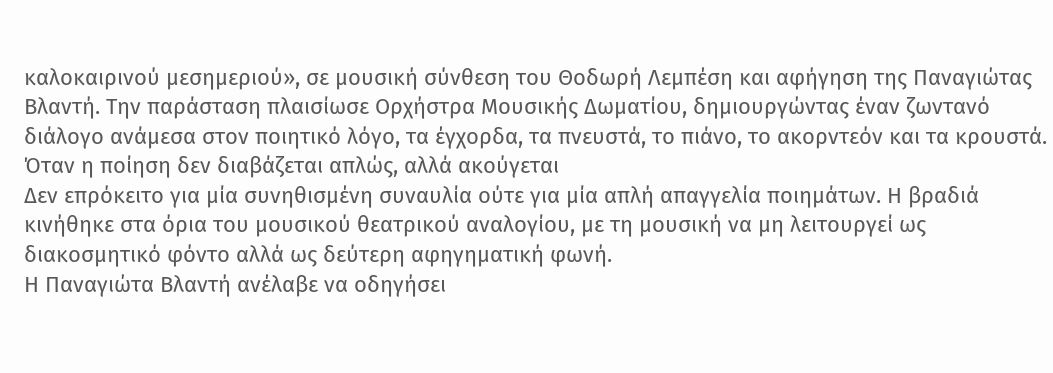καλοκαιρινού μεσημεριού», σε μουσική σύνθεση του Θοδωρή Λεμπέση και αφήγηση της Παναγιώτας Βλαντή. Την παράσταση πλαισίωσε Ορχήστρα Μουσικής Δωματίου, δημιουργώντας έναν ζωντανό διάλογο ανάμεσα στον ποιητικό λόγο, τα έγχορδα, τα πνευστά, το πιάνο, το ακορντεόν και τα κρουστά.
Όταν η ποίηση δεν διαβάζεται απλώς, αλλά ακούγεται
Δεν επρόκειτο για μία συνηθισμένη συναυλία ούτε για μία απλή απαγγελία ποιημάτων. Η βραδιά κινήθηκε στα όρια του μουσικού θεατρικού αναλογίου, με τη μουσική να μη λειτουργεί ως διακοσμητικό φόντο αλλά ως δεύτερη αφηγηματική φωνή.
Η Παναγιώτα Βλαντή ανέλαβε να οδηγήσει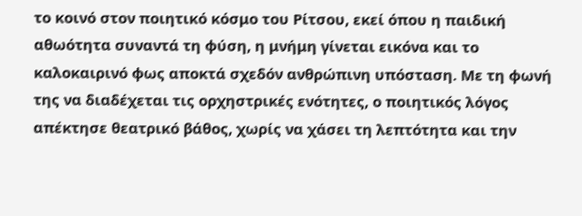το κοινό στον ποιητικό κόσμο του Ρίτσου, εκεί όπου η παιδική αθωότητα συναντά τη φύση, η μνήμη γίνεται εικόνα και το καλοκαιρινό φως αποκτά σχεδόν ανθρώπινη υπόσταση. Με τη φωνή της να διαδέχεται τις ορχηστρικές ενότητες, ο ποιητικός λόγος απέκτησε θεατρικό βάθος, χωρίς να χάσει τη λεπτότητα και την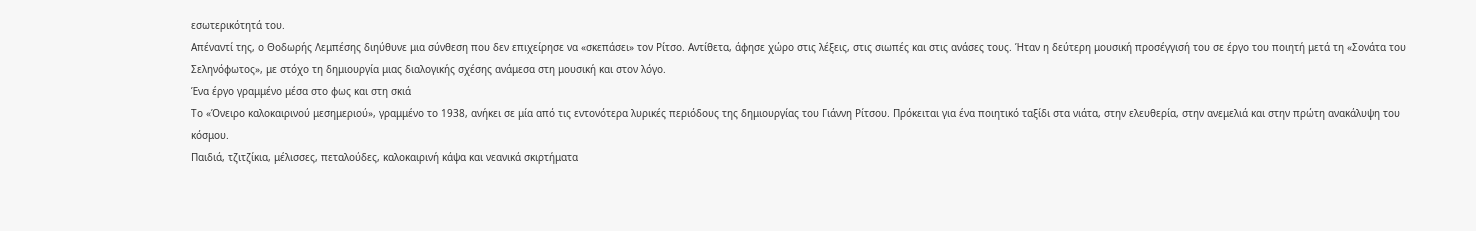εσωτερικότητά του.
Απέναντί της, ο Θοδωρής Λεμπέσης διηύθυνε μια σύνθεση που δεν επιχείρησε να «σκεπάσει» τον Ρίτσο. Αντίθετα, άφησε χώρο στις λέξεις, στις σιωπές και στις ανάσες τους. Ήταν η δεύτερη μουσική προσέγγισή του σε έργο του ποιητή μετά τη «Σονάτα του Σεληνόφωτος», με στόχο τη δημιουργία μιας διαλογικής σχέσης ανάμεσα στη μουσική και στον λόγο.
Ένα έργο γραμμένο μέσα στο φως και στη σκιά
Το «Όνειρο καλοκαιρινού μεσημεριού», γραμμένο το 1938, ανήκει σε μία από τις εντονότερα λυρικές περιόδους της δημιουργίας του Γιάννη Ρίτσου. Πρόκειται για ένα ποιητικό ταξίδι στα νιάτα, στην ελευθερία, στην ανεμελιά και στην πρώτη ανακάλυψη του κόσμου.
Παιδιά, τζιτζίκια, μέλισσες, πεταλούδες, καλοκαιρινή κάψα και νεανικά σκιρτήματα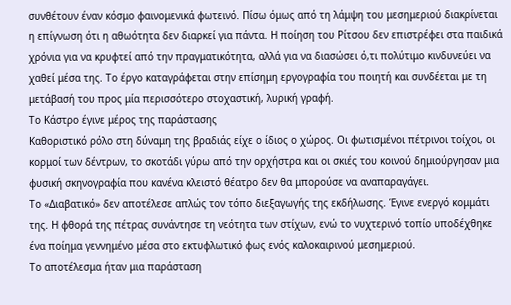συνθέτουν έναν κόσμο φαινομενικά φωτεινό. Πίσω όμως από τη λάμψη του μεσημεριού διακρίνεται η επίγνωση ότι η αθωότητα δεν διαρκεί για πάντα. Η ποίηση του Ρίτσου δεν επιστρέφει στα παιδικά χρόνια για να κρυφτεί από την πραγματικότητα, αλλά για να διασώσει ό,τι πολύτιμο κινδυνεύει να χαθεί μέσα της. Το έργο καταγράφεται στην επίσημη εργογραφία του ποιητή και συνδέεται με τη μετάβασή του προς μία περισσότερο στοχαστική, λυρική γραφή.
Το Κάστρο έγινε μέρος της παράστασης
Καθοριστικό ρόλο στη δύναμη της βραδιάς είχε ο ίδιος ο χώρος. Οι φωτισμένοι πέτρινοι τοίχοι, οι κορμοί των δέντρων, το σκοτάδι γύρω από την ορχήστρα και οι σκιές του κοινού δημιούργησαν μια φυσική σκηνογραφία που κανένα κλειστό θέατρο δεν θα μπορούσε να αναπαραγάγει.
Το «Διαβατικό» δεν αποτέλεσε απλώς τον τόπο διεξαγωγής της εκδήλωσης. Έγινε ενεργό κομμάτι της. Η φθορά της πέτρας συνάντησε τη νεότητα των στίχων, ενώ το νυχτερινό τοπίο υποδέχθηκε ένα ποίημα γεννημένο μέσα στο εκτυφλωτικό φως ενός καλοκαιρινού μεσημεριού.
Το αποτέλεσμα ήταν μια παράσταση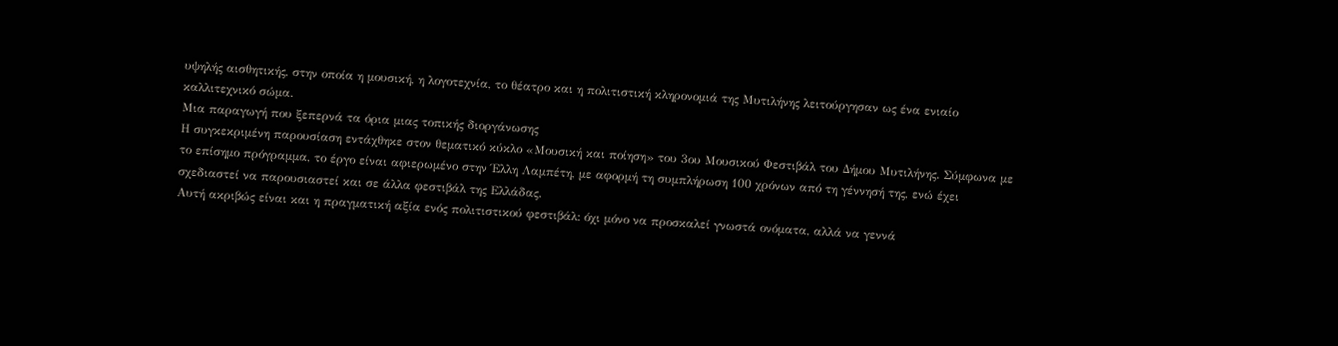υψηλής αισθητικής, στην οποία η μουσική, η λογοτεχνία, το θέατρο και η πολιτιστική κληρονομιά της Μυτιλήνης λειτούργησαν ως ένα ενιαίο καλλιτεχνικό σώμα.
Μια παραγωγή που ξεπερνά τα όρια μιας τοπικής διοργάνωσης
Η συγκεκριμένη παρουσίαση εντάχθηκε στον θεματικό κύκλο «Μουσική και ποίηση» του 3ου Μουσικού Φεστιβάλ του Δήμου Μυτιλήνης. Σύμφωνα με το επίσημο πρόγραμμα, το έργο είναι αφιερωμένο στην Έλλη Λαμπέτη, με αφορμή τη συμπλήρωση 100 χρόνων από τη γέννησή της, ενώ έχει σχεδιαστεί να παρουσιαστεί και σε άλλα φεστιβάλ της Ελλάδας.
Αυτή ακριβώς είναι και η πραγματική αξία ενός πολιτιστικού φεστιβάλ: όχι μόνο να προσκαλεί γνωστά ονόματα, αλλά να γεννά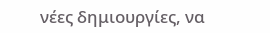νέες δημιουργίες, να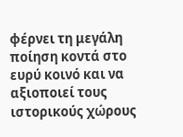φέρνει τη μεγάλη ποίηση κοντά στο ευρύ κοινό και να αξιοποιεί τους ιστορικούς χώρους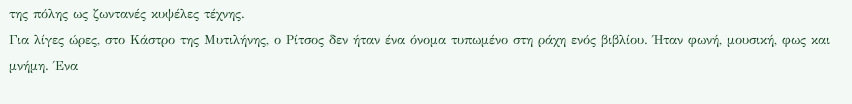της πόλης ως ζωντανές κυψέλες τέχνης.
Για λίγες ώρες, στο Κάστρο της Μυτιλήνης, ο Ρίτσος δεν ήταν ένα όνομα τυπωμένο στη ράχη ενός βιβλίου. Ήταν φωνή, μουσική, φως και μνήμη. Ένα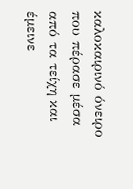καλοκαιρινό όνειρο που πέρασε μέσα από τα τείχη και έμεινε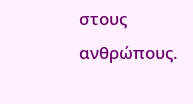στους ανθρώπους.